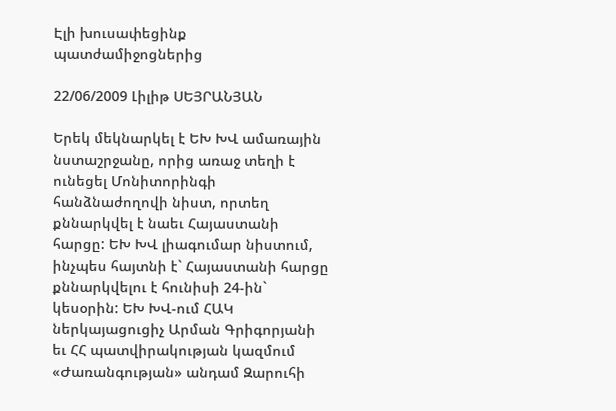Էլի խուսափեցինք պատժամիջոցներից

22/06/2009 Լիլիթ ՍԵՅՐԱՆՅԱՆ

Երեկ մեկնարկել է ԵԽ ԽՎ ամառային նստաշրջանը, որից առաջ տեղի է ունեցել Մոնիտորինգի հանձնաժողովի նիստ, որտեղ քննարկվել է նաեւ Հայաստանի հարցը: ԵԽ ԽՎ լիագումար նիստում, ինչպես հայտնի է` Հայաստանի հարցը քննարկվելու է հունիսի 24-ին` կեսօրին: ԵԽ ԽՎ-ում ՀԱԿ ներկայացուցիչ Արման Գրիգորյանի եւ ՀՀ պատվիրակության կազմում «Ժառանգության» անդամ Զարուհի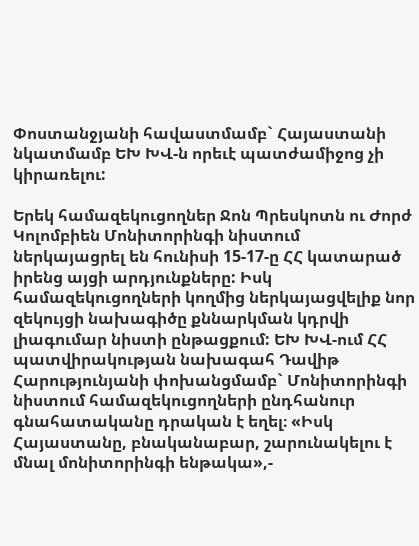Փոստանջյանի հավաստմամբ` Հայաստանի նկատմամբ ԵԽ ԽՎ-ն որեւէ պատժամիջոց չի կիրառելու:

Երեկ համազեկուցողներ Ջոն Պրեսկոտն ու Ժորժ Կոլոմբիեն Մոնիտորինգի նիստում ներկայացրել են հունիսի 15-17-ը ՀՀ կատարած իրենց այցի արդյունքները: Իսկ համազեկուցողների կողմից ներկայացվելիք նոր զեկույցի նախագիծը քննարկման կդրվի լիագումար նիստի ընթացքում: ԵԽ ԽՎ-ում ՀՀ պատվիրակության նախագահ Դավիթ Հարությունյանի փոխանցմամբ` Մոնիտորինգի նիստում համազեկուցողների ընդհանուր գնահատականը դրական է եղել։ «Իսկ Հայաստանը, բնականաբար, շարունակելու է մնալ մոնիտորինգի ենթակա»,-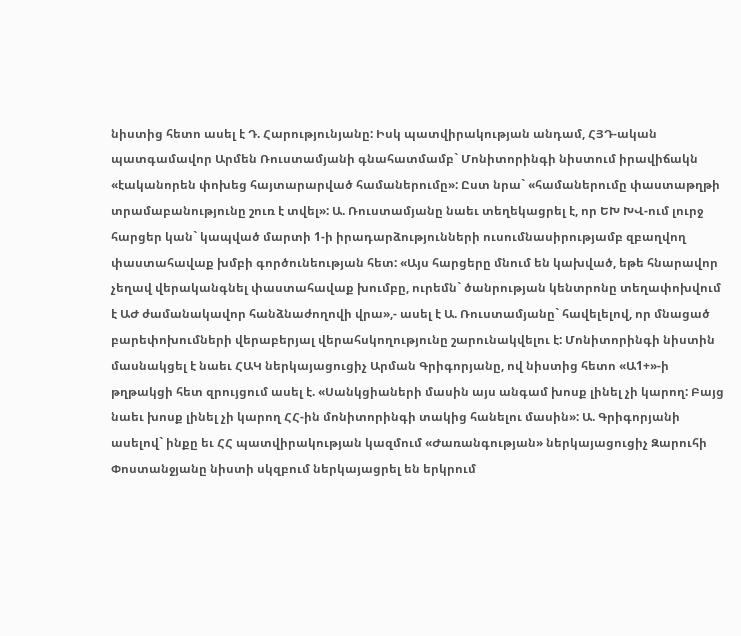նիստից հետո ասել է Դ. Հարությունյանը: Իսկ պատվիրակության անդամ, ՀՅԴ-ական պատգամավոր Արմեն Ռուստամյանի գնահատմամբ` Մոնիտորինգի նիստում իրավիճակն «էականորեն փոխեց հայտարարված համաներումը»: Ըստ նրա` «համաներումը փաստաթղթի տրամաբանությունը շուռ է տվել»: Ա. Ռուստամյանը նաեւ տեղեկացրել է, որ ԵԽ ԽՎ-ում լուրջ հարցեր կան` կապված մարտի 1-ի իրադարձությունների ուսումնասիրությամբ զբաղվող փաստահավաք խմբի գործունեության հետ: «Այս հարցերը մնում են կախված, եթե հնարավոր չեղավ վերականգնել փաստահավաք խումբը, ուրեմն` ծանրության կենտրոնը տեղափոխվում է ԱԺ ժամանակավոր հանձնաժողովի վրա»,- ասել է Ա. Ռուստամյանը` հավելելով, որ մնացած բարեփոխումների վերաբերյալ վերահսկողությունը շարունակվելու է: Մոնիտորինգի նիստին մասնակցել է նաեւ ՀԱԿ ներկայացուցիչ Արման Գրիգորյանը, ով նիստից հետո «Ա1+»-ի թղթակցի հետ զրույցում ասել է. «Սանկցիաների մասին այս անգամ խոսք լինել չի կարող: Բայց նաեւ խոսք լինել չի կարող ՀՀ-ին մոնիտորինգի տակից հանելու մասին»: Ա. Գրիգորյանի ասելով` ինքը եւ ՀՀ պատվիրակության կազմում «Ժառանգության» ներկայացուցիչ Զարուհի Փոստանջյանը նիստի սկզբում ներկայացրել են երկրում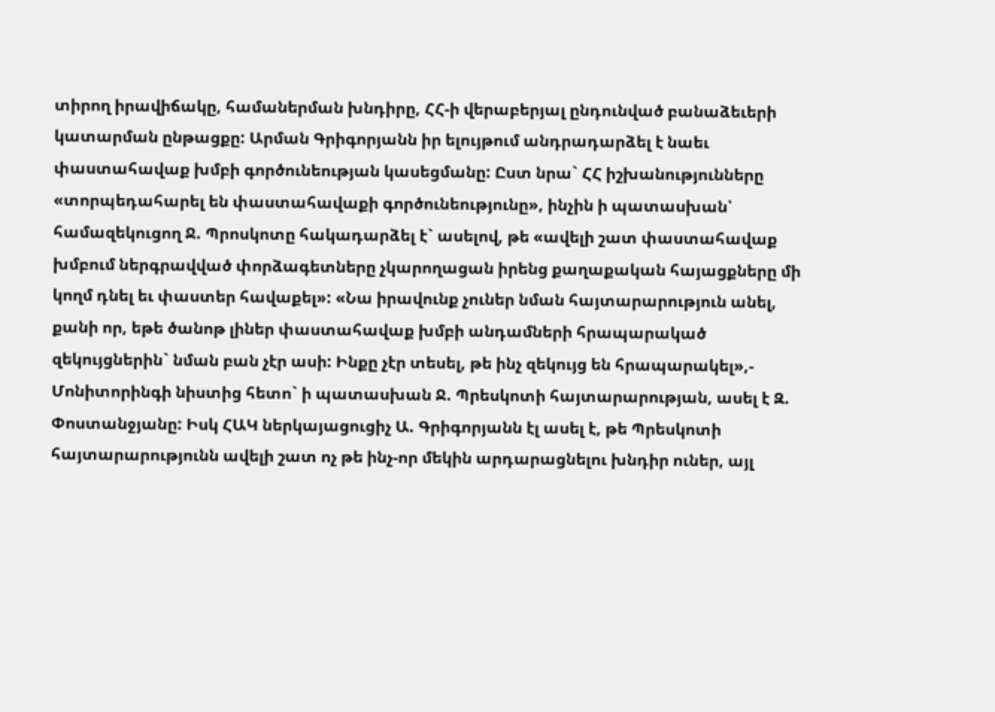տիրող իրավիճակը, համաներման խնդիրը, ՀՀ-ի վերաբերյալ ընդունված բանաձեւերի կատարման ընթացքը: Արման Գրիգորյանն իր ելույթում անդրադարձել է նաեւ փաստահավաք խմբի գործունեության կասեցմանը: Ըստ նրա` ՀՀ իշխանությունները «տորպեդահարել են փաստահավաքի գործունեությունը», ինչին ի պատասխան՝ համազեկուցող Ջ. Պրոսկոտը հակադարձել է` ասելով, թե «ավելի շատ փաստահավաք խմբում ներգրավված փորձագետները չկարողացան իրենց քաղաքական հայացքները մի կողմ դնել եւ փաստեր հավաքել»: «Նա իրավունք չուներ նման հայտարարություն անել, քանի որ, եթե ծանոթ լիներ փաստահավաք խմբի անդամների հրապարակած զեկույցներին` նման բան չէր ասի: Ինքը չէր տեսել, թե ինչ զեկույց են հրապարակել»,- Մոնիտորինգի նիստից հետո` ի պատասխան Ջ. Պրեսկոտի հայտարարության, ասել է Զ. Փոստանջյանը: Իսկ ՀԱԿ ներկայացուցիչ Ա. Գրիգորյանն էլ ասել է, թե Պրեսկոտի հայտարարությունն ավելի շատ ոչ թե ինչ-որ մեկին արդարացնելու խնդիր ուներ, այլ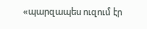«պարզապես ուզում էր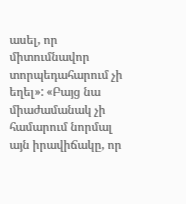ասել, որ միտումնավոր տորպեդահարում չի եղել»: «Բայց նա միաժամանակ չի համարում նորմալ այն իրավիճակը, որ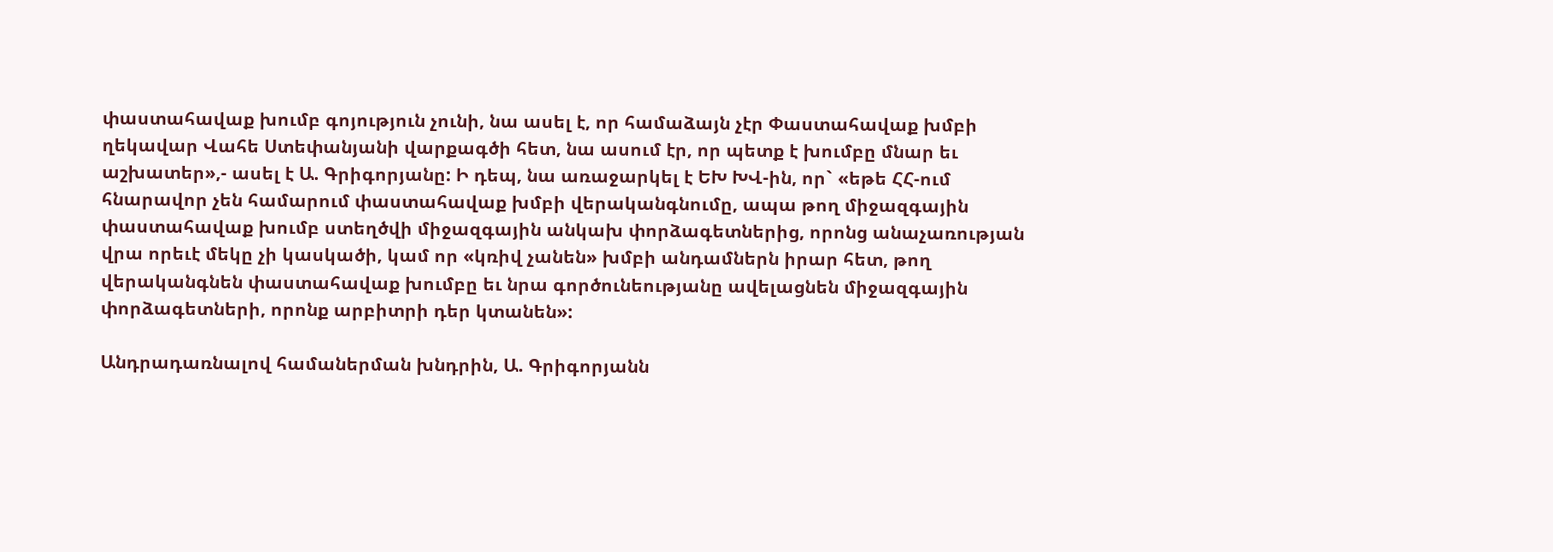փաստահավաք խումբ գոյություն չունի, նա ասել է, որ համաձայն չէր Փաստահավաք խմբի ղեկավար Վահե Ստեփանյանի վարքագծի հետ, նա ասում էր, որ պետք է խումբը մնար եւ աշխատեր»,- ասել է Ա. Գրիգորյանը: Ի դեպ, նա առաջարկել է ԵԽ ԽՎ-ին, որ` «եթե ՀՀ-ում հնարավոր չեն համարում փաստահավաք խմբի վերականգնումը, ապա թող միջազգային փաստահավաք խումբ ստեղծվի միջազգային անկախ փորձագետներից, որոնց անաչառության վրա որեւէ մեկը չի կասկածի, կամ որ «կռիվ չանեն» խմբի անդամներն իրար հետ, թող վերականգնեն փաստահավաք խումբը եւ նրա գործունեությանը ավելացնեն միջազգային փորձագետների, որոնք արբիտրի դեր կտանեն»:

Անդրադառնալով համաներման խնդրին, Ա. Գրիգորյանն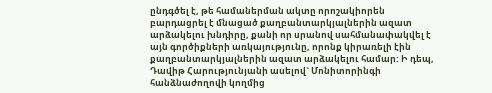ընդգծել է, թե համաներման ակտը որոշակիորեն բարդացրել է մնացած քաղբանտարկյալներին ազատ արձակելու խնդիրը, քանի որ սրանով սահմանափակվել է այն գործիքների առկայությունը, որոնք կիրառելի էին քաղբանտարկյալներին ազատ արձակելու համար: Ի դեպ, Դավիթ Հարությունյանի ասելով` Մոնիտորինգի հանձնաժողովի կողմից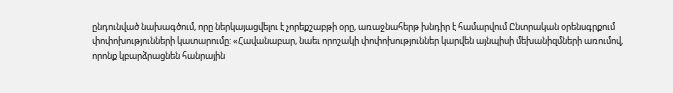ընդունված նախագծում, որը ներկայացվելու է չորեքշաբթի օրը, առաջնահերթ խնդիր է համարվում Ընտրական օրենսգրքում փոփոխությունների կատարումը: «Հավանաբար, նաեւ որոշակի փոփոխություններ կարվեն այնպիսի մեխանիզմների առումով, որոնք կբարձրացնեն հանրային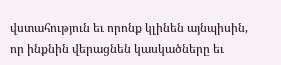վստահություն եւ որոնք կլինեն այնպիսին, որ ինքնին վերացնեն կասկածները եւ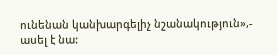ունենան կանխարգելիչ նշանակություն»,- ասել է նա: